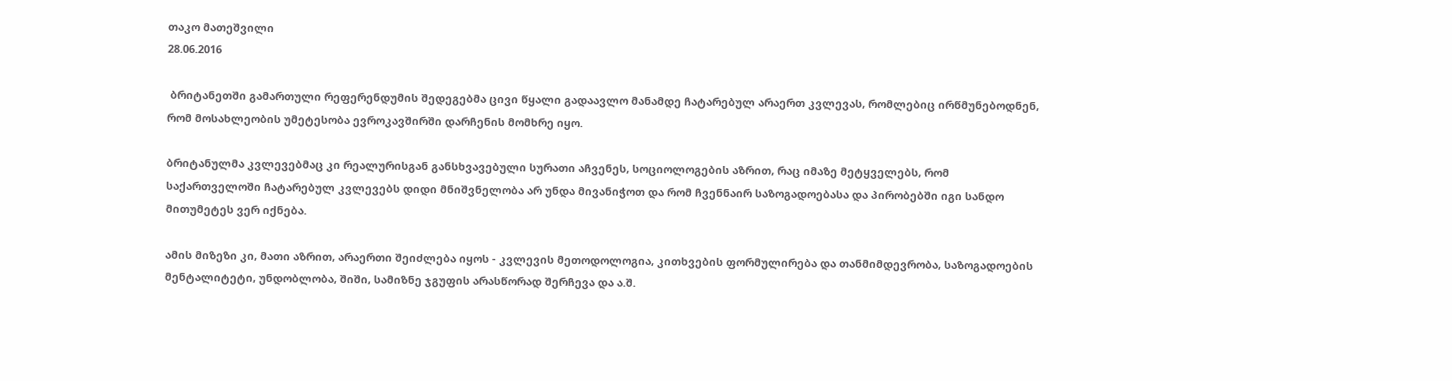თაკო მათეშვილი
28.06.2016

 ბრიტანეთში გამართული რეფერენდუმის შედეგებმა ცივი წყალი გადაავლო მანამდე ჩატარებულ არაერთ კვლევას, რომლებიც ირწმუნებოდნენ, რომ მოსახლეობის უმეტესობა ევროკავშირში დარჩენის მომხრე იყო.

ბრიტანულმა კვლევებმაც კი რეალურისგან განსხვავებული სურათი აჩვენეს, სოციოლოგების აზრით, რაც იმაზე მეტყველებს, რომ საქართველოში ჩატარებულ კვლევებს დიდი მნიშვნელობა არ უნდა მივანიჭოთ და რომ ჩვენნაირ საზოგადოებასა და პირობებში იგი სანდო მითუმეტეს ვერ იქნება.

ამის მიზეზი კი, მათი აზრით, არაერთი შეიძლება იყოს - კვლევის მეთოდოლოგია, კითხვების ფორმულირება და თანმიმდევრობა, საზოგადოების მენტალიტეტი, უნდობლობა, შიში, სამიზნე ჯგუფის არასწორად შერჩევა და ა.შ.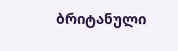ბრიტანული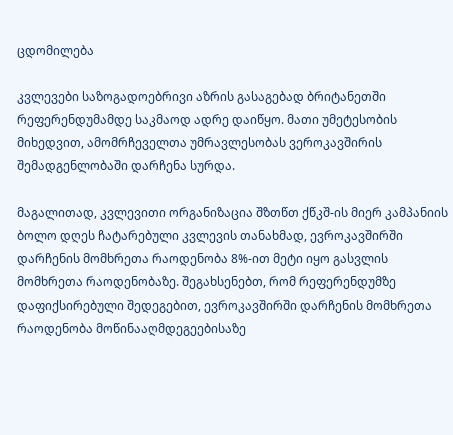ცდომილება

კვლევები საზოგადოებრივი აზრის გასაგებად ბრიტანეთში რეფერენდუმამდე საკმაოდ ადრე დაიწყო. მათი უმეტესობის მიხედვით, ამომრჩეველთა უმრავლესობას ვეროკავშირის შემადგენლობაში დარჩენა სურდა.

მაგალითად, კვლევითი ორგანიზაცია შზთწთ ქწკშ-ის მიერ კამპანიის ბოლო დღეს ჩატარებული კვლევის თანახმად, ევროკავშირში დარჩენის მომხრეთა რაოდენობა 8%-ით მეტი იყო გასვლის მომხრეთა რაოდენობაზე. შეგახსენებთ, რომ რეფერენდუმზე დაფიქსირებული შედეგებით, ევროკავშირში დარჩენის მომხრეთა რაოდენობა მოწინააღმდეგეებისაზე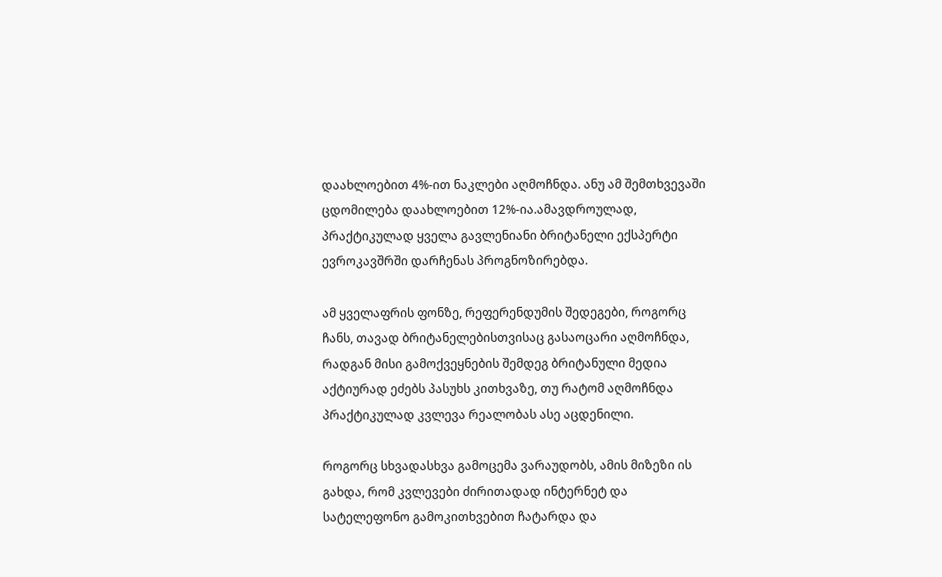დაახლოებით 4%-ით ნაკლები აღმოჩნდა. ანუ ამ შემთხვევაში ცდომილება დაახლოებით 12%-ია.ამავდროულად, პრაქტიკულად ყველა გავლენიანი ბრიტანელი ექსპერტი ევროკავშრში დარჩენას პროგნოზირებდა.

ამ ყველაფრის ფონზე, რეფერენდუმის შედეგები, როგორც ჩანს, თავად ბრიტანელებისთვისაც გასაოცარი აღმოჩნდა, რადგან მისი გამოქვეყნების შემდეგ ბრიტანული მედია აქტიურად ეძებს პასუხს კითხვაზე, თუ რატომ აღმოჩნდა პრაქტიკულად კვლევა რეალობას ასე აცდენილი.

როგორც სხვადასხვა გამოცემა ვარაუდობს, ამის მიზეზი ის გახდა, რომ კვლევები ძირითადად ინტერნეტ და სატელეფონო გამოკითხვებით ჩატარდა და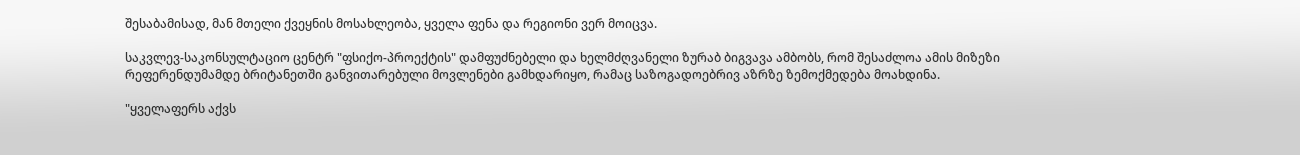შესაბამისად, მან მთელი ქვეყნის მოსახლეობა, ყველა ფენა და რეგიონი ვერ მოიცვა.

საკვლევ-საკონსულტაციო ცენტრ "ფსიქო-პროექტის" დამფუძნებელი და ხელმძღვანელი ზურაბ ბიგვავა ამბობს, რომ შესაძლოა ამის მიზეზი რეფერენდუმამდე ბრიტანეთში განვითარებული მოვლენები გამხდარიყო, რამაც საზოგადოებრივ აზრზე ზემოქმედება მოახდინა.

"ყველაფერს აქვს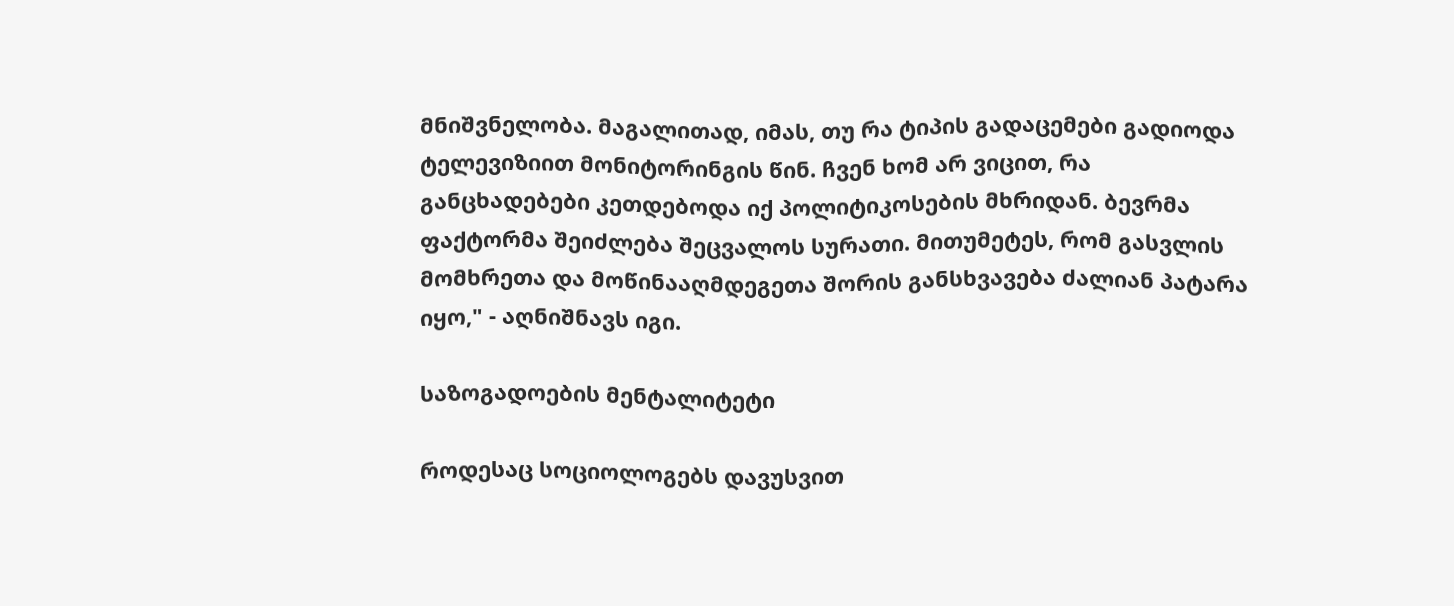მნიშვნელობა. მაგალითად, იმას, თუ რა ტიპის გადაცემები გადიოდა ტელევიზიით მონიტორინგის წინ. ჩვენ ხომ არ ვიცით, რა განცხადებები კეთდებოდა იქ პოლიტიკოსების მხრიდან. ბევრმა ფაქტორმა შეიძლება შეცვალოს სურათი. მითუმეტეს, რომ გასვლის მომხრეთა და მოწინააღმდეგეთა შორის განსხვავება ძალიან პატარა იყო," - აღნიშნავს იგი.

საზოგადოების მენტალიტეტი

როდესაც სოციოლოგებს დავუსვით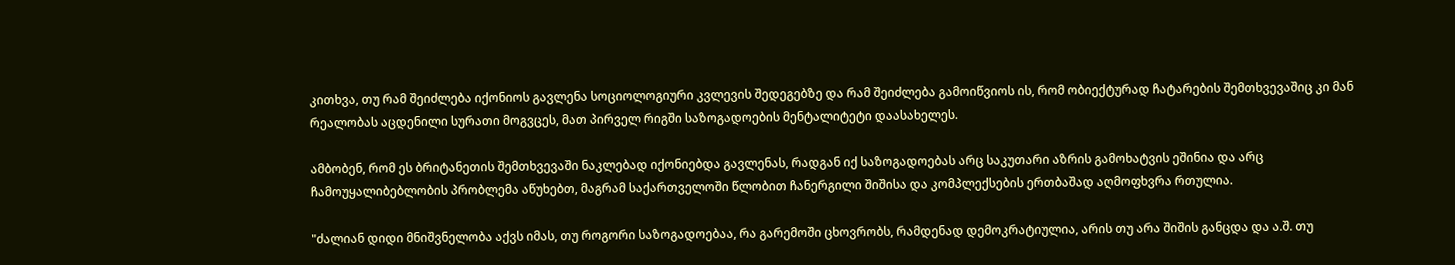კითხვა, თუ რამ შეიძლება იქონიოს გავლენა სოციოლოგიური კვლევის შედეგებზე და რამ შეიძლება გამოიწვიოს ის, რომ ობიექტურად ჩატარების შემთხვევაშიც კი მან რეალობას აცდენილი სურათი მოგვცეს, მათ პირველ რიგში საზოგადოების მენტალიტეტი დაასახელეს.

ამბობენ, რომ ეს ბრიტანეთის შემთხვევაში ნაკლებად იქონიებდა გავლენას, რადგან იქ საზოგადოებას არც საკუთარი აზრის გამოხატვის ეშინია და არც ჩამოუყალიბებლობის პრობლემა აწუხებთ, მაგრამ საქართველოში წლობით ჩანერგილი შიშისა და კომპლექსების ერთბაშად აღმოფხვრა რთულია.

"ძალიან დიდი მნიშვნელობა აქვს იმას, თუ როგორი საზოგადოებაა, რა გარემოში ცხოვრობს, რამდენად დემოკრატიულია, არის თუ არა შიშის განცდა და ა.შ. თუ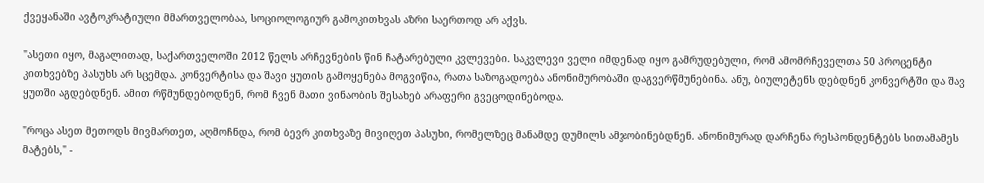ქვეყანაში ავტოკრატიული მმართველობაა, სოციოლოგიურ გამოკითხვას აზრი საერთოდ არ აქვს.

"ასეთი იყო, მაგალითად, საქართველოში 2012 წელს არჩევნების წინ ჩატარებული კვლევები. საკვლევი ველი იმდენად იყო გამრუდებული, რომ ამომრჩეველთა 50 პროცენტი კითხვებზე პასუხს არ სცემდა. კონვერტისა და შავი ყუთის გამოყენება მოგვიწია, რათა საზოგადოება ანონიმურობაში დაგვერწმუნებინა. ანუ, ბიულეტენს დებდნენ კონვერტში და შავ ყუთში აგდებდნენ. ამით რწმუნდებოდნენ, რომ ჩვენ მათი ვინაობის შესახებ არაფერი გვეცოდინებოდა.

"როცა ასეთ მეთოდს მივმართეთ, აღმოჩნდა, რომ ბევრ კითხვაზე მივიღეთ პასუხი, რომელზეც მანამდე დუმილს ამჯობინებდნენ. ანონიმურად დარჩენა რესპონდენტებს სითამამეს მატებს," -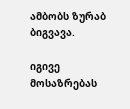ამბობს ზურაბ ბიგვავა.

იგივე მოსაზრებას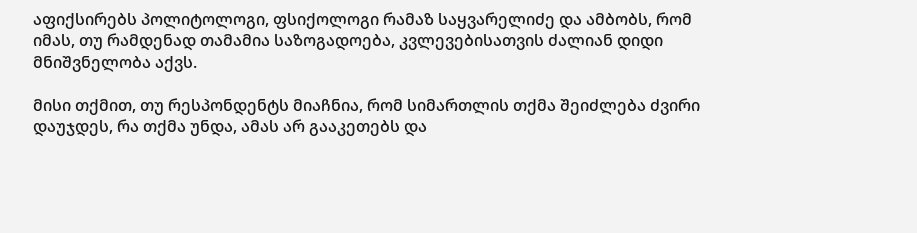აფიქსირებს პოლიტოლოგი, ფსიქოლოგი რამაზ საყვარელიძე და ამბობს, რომ იმას, თუ რამდენად თამამია საზოგადოება, კვლევებისათვის ძალიან დიდი მნიშვნელობა აქვს.

მისი თქმით, თუ რესპონდენტს მიაჩნია, რომ სიმართლის თქმა შეიძლება ძვირი დაუჯდეს, რა თქმა უნდა, ამას არ გააკეთებს და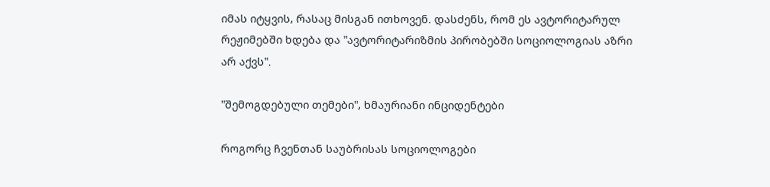იმას იტყვის, რასაც მისგან ითხოვენ. დასძენს, რომ ეს ავტორიტარულ რეჟიმებში ხდება და "ავტორიტარიზმის პირობებში სოციოლოგიას აზრი არ აქვს".

"შემოგდებული თემები", ხმაურიანი ინციდენტები

როგორც ჩვენთან საუბრისას სოციოლოგები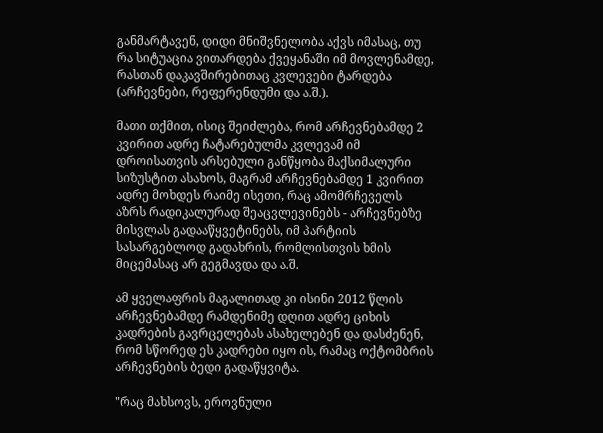განმარტავენ, დიდი მნიშვნელობა აქვს იმასაც, თუ რა სიტუაცია ვითარდება ქვეყანაში იმ მოვლენამდე, რასთან დაკავშირებითაც კვლევები ტარდება (არჩევნები, რეფერენდუმი და ა.შ.).

მათი თქმით, ისიც შეიძლება, რომ არჩევნებამდე 2 კვირით ადრე ჩატარებულმა კვლევამ იმ დროისათვის არსებული განწყობა მაქსიმალური სიზუსტით ასახოს, მაგრამ არჩევნებამდე 1 კვირით ადრე მოხდეს რაიმე ისეთი, რაც ამომრჩეველს აზრს რადიკალურად შეაცვლევინებს - არჩევნებზე მისვლას გადააწყვეტინებს, იმ პარტიის სასარგებლოდ გადახრის, რომლისთვის ხმის მიცემასაც არ გეგმავდა და ა.შ.

ამ ყველაფრის მაგალითად კი ისინი 2012 წლის არჩევნებამდე რამდენიმე დღით ადრე ციხის კადრების გავრცელებას ასახელებენ და დასძენენ, რომ სწორედ ეს კადრები იყო ის, რამაც ოქტომბრის არჩევნების ბედი გადაწყვიტა.

"რაც მახსოვს, ეროვნული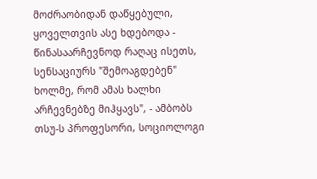მოძრაობიდან დაწყებული, ყოველთვის ასე ხდებოდა - წინასაარჩევნოდ რაღაც ისეთს, სენსაციურს "შემოაგდებენ" ხოლმე, რომ ამას ხალხი არჩევნებზე მიჰყავს", - ამბობს თსუ-ს პროფესორი, სოციოლოგი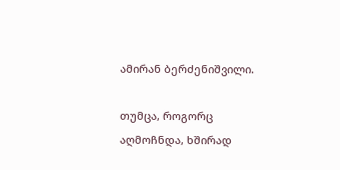ამირან ბერძენიშვილი.

თუმცა, როგორც აღმოჩნდა, ხშირად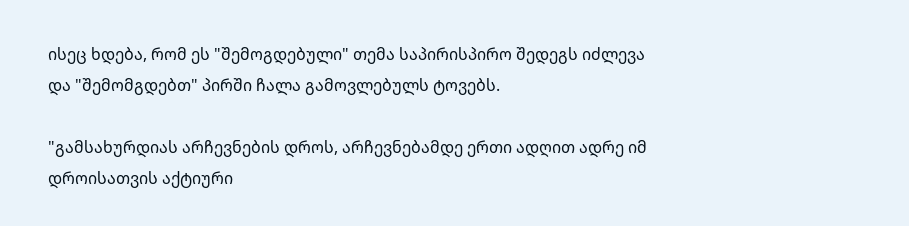ისეც ხდება, რომ ეს "შემოგდებული" თემა საპირისპირო შედეგს იძლევა და "შემომგდებთ" პირში ჩალა გამოვლებულს ტოვებს.

"გამსახურდიას არჩევნების დროს, არჩევნებამდე ერთი ადღით ადრე იმ დროისათვის აქტიური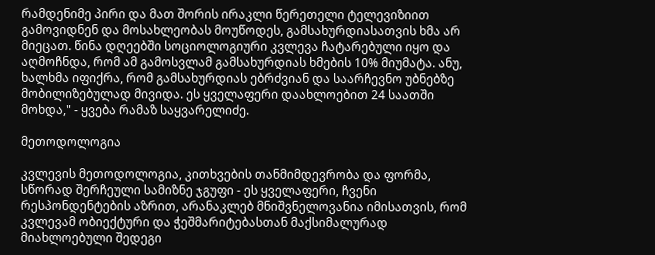რამდენიმე პირი და მათ შორის ირაკლი წერეთელი ტელევიზიით გამოვიდნენ და მოსახლეობას მოუწოდეს, გამსახურდიასათვის ხმა არ მიეცათ. წინა დღეებში სოციოლოგიური კვლევა ჩატარებული იყო და აღმოჩნდა, რომ ამ გამოსვლამ გამსახურდიას ხმების 10% მიუმატა. ანუ, ხალხმა იფიქრა, რომ გამსახურდიას ებრძვიან და საარჩევნო უბნებზე მობილიზებულად მივიდა. ეს ყველაფერი დაახლოებით 24 საათში მოხდა," - ყვება რამაზ საყვარელიძე.

მეთოდოლოგია

კვლევის მეთოდოლოგია, კითხვების თანმიმდევრობა და ფორმა, სწორად შერჩეული სამიზნე ჯგუფი - ეს ყველაფერი, ჩვენი რესპონდენტების აზრით, არანაკლებ მნიშვნელოვანია იმისათვის, რომ კვლევამ ობიექტური და ჭეშმარიტებასთან მაქსიმალურად მიახლოებული შედეგი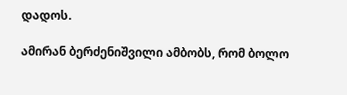დადოს.

ამირან ბერძენიშვილი ამბობს, რომ ბოლო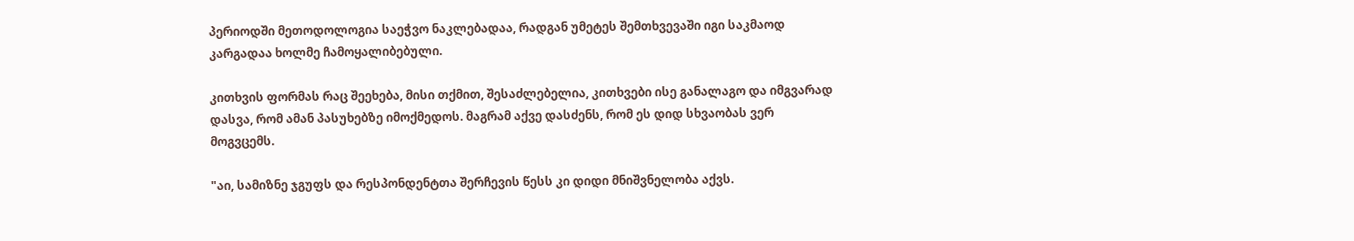პერიოდში მეთოდოლოგია საეჭვო ნაკლებადაა, რადგან უმეტეს შემთხვევაში იგი საკმაოდ კარგადაა ხოლმე ჩამოყალიბებული.

კითხვის ფორმას რაც შეეხება, მისი თქმით, შესაძლებელია, კითხვები ისე განალაგო და იმგვარად დასვა, რომ ამან პასუხებზე იმოქმედოს. მაგრამ აქვე დასძენს, რომ ეს დიდ სხვაობას ვერ მოგვცემს.

"აი, სამიზნე ჯგუფს და რესპონდენტთა შერჩევის წესს კი დიდი მნიშვნელობა აქვს.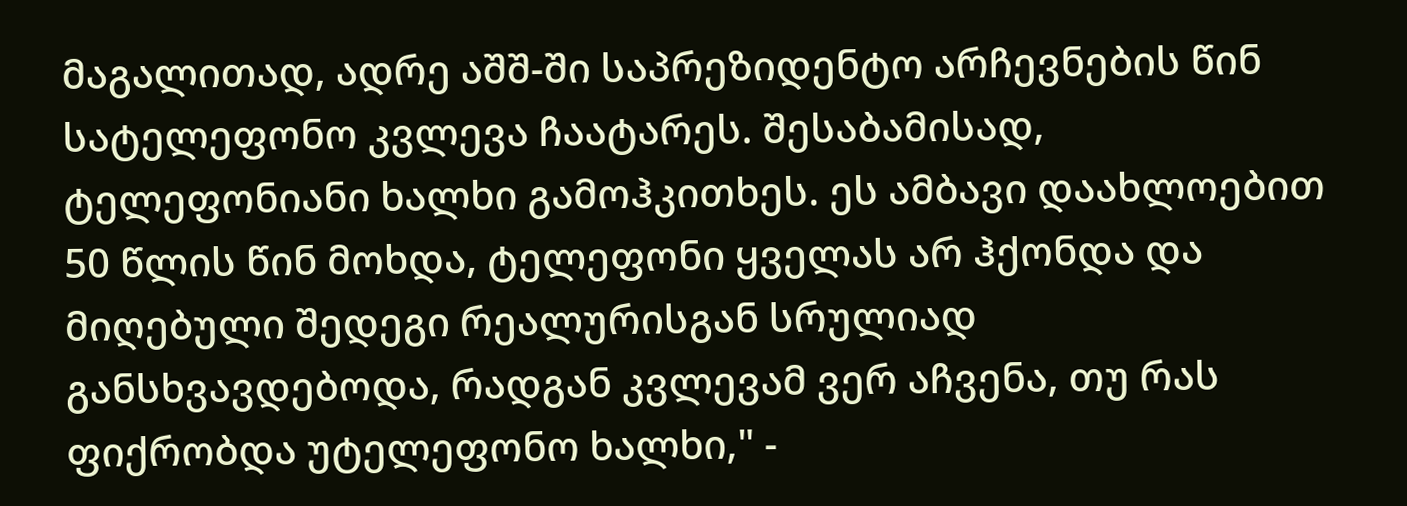მაგალითად, ადრე აშშ-ში საპრეზიდენტო არჩევნების წინ სატელეფონო კვლევა ჩაატარეს. შესაბამისად, ტელეფონიანი ხალხი გამოჰკითხეს. ეს ამბავი დაახლოებით 50 წლის წინ მოხდა, ტელეფონი ყველას არ ჰქონდა და მიღებული შედეგი რეალურისგან სრულიად განსხვავდებოდა, რადგან კვლევამ ვერ აჩვენა, თუ რას ფიქრობდა უტელეფონო ხალხი," -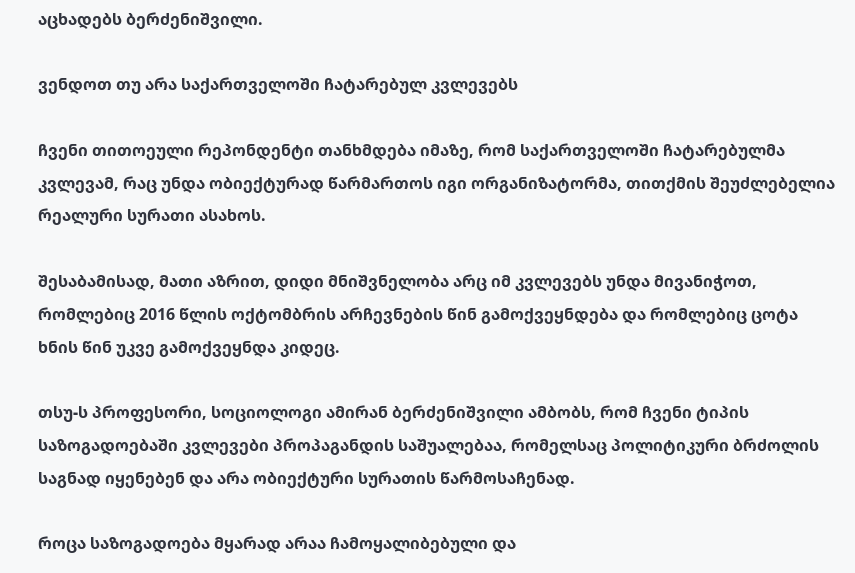აცხადებს ბერძენიშვილი.

ვენდოთ თუ არა საქართველოში ჩატარებულ კვლევებს

ჩვენი თითოეული რეპონდენტი თანხმდება იმაზე, რომ საქართველოში ჩატარებულმა კვლევამ, რაც უნდა ობიექტურად წარმართოს იგი ორგანიზატორმა, თითქმის შეუძლებელია რეალური სურათი ასახოს.

შესაბამისად, მათი აზრით, დიდი მნიშვნელობა არც იმ კვლევებს უნდა მივანიჭოთ, რომლებიც 2016 წლის ოქტომბრის არჩევნების წინ გამოქვეყნდება და რომლებიც ცოტა ხნის წინ უკვე გამოქვეყნდა კიდეც.

თსუ-ს პროფესორი, სოციოლოგი ამირან ბერძენიშვილი ამბობს, რომ ჩვენი ტიპის საზოგადოებაში კვლევები პროპაგანდის საშუალებაა, რომელსაც პოლიტიკური ბრძოლის საგნად იყენებენ და არა ობიექტური სურათის წარმოსაჩენად.

როცა საზოგადოება მყარად არაა ჩამოყალიბებული და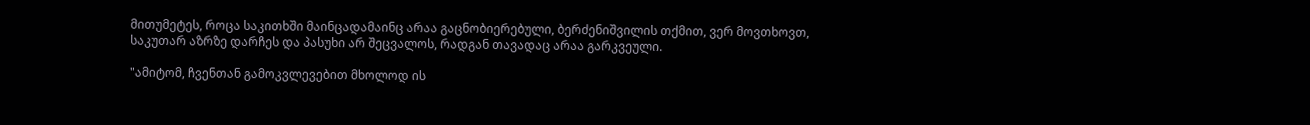მითუმეტეს, როცა საკითხში მაინცადამაინც არაა გაცნობიერებული, ბერძენიშვილის თქმით, ვერ მოვთხოვთ, საკუთარ აზრზე დარჩეს და პასუხი არ შეცვალოს, რადგან თავადაც არაა გარკვეული.

"ამიტომ, ჩვენთან გამოკვლევებით მხოლოდ ის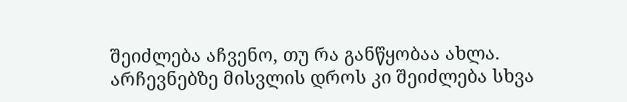შეიძლება აჩვენო, თუ რა განწყობაა ახლა. არჩევნებზე მისვლის დროს კი შეიძლება სხვა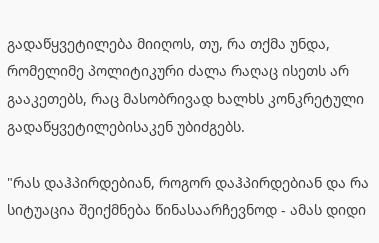გადაწყვეტილება მიიღოს, თუ, რა თქმა უნდა, რომელიმე პოლიტიკური ძალა რაღაც ისეთს არ გააკეთებს, რაც მასობრივად ხალხს კონკრეტული გადაწყვეტილებისაკენ უბიძგებს.

"რას დაჰპირდებიან, როგორ დაჰპირდებიან და რა სიტუაცია შეიქმნება წინასაარჩევნოდ - ამას დიდი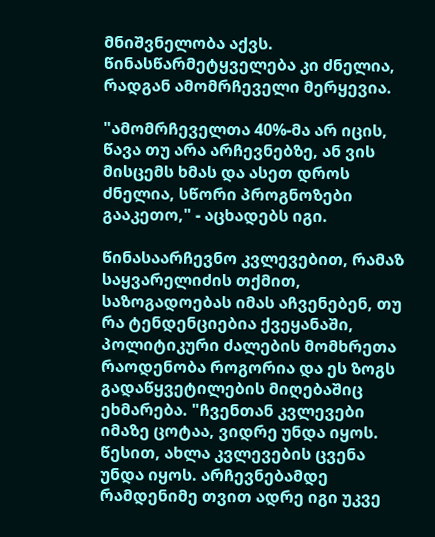მნიშვნელობა აქვს. წინასწარმეტყველება კი ძნელია, რადგან ამომრჩეველი მერყევია.

"ამომრჩეველთა 40%-მა არ იცის, წავა თუ არა არჩევნებზე, ან ვის მისცემს ხმას და ასეთ დროს ძნელია, სწორი პროგნოზები გააკეთო," - აცხადებს იგი.

წინასაარჩევნო კვლევებით, რამაზ საყვარელიძის თქმით, საზოგადოებას იმას აჩვენებენ, თუ რა ტენდენციებია ქვეყანაში, პოლიტიკური ძალების მომხრეთა რაოდენობა როგორია და ეს ზოგს გადაწყვეტილების მიღებაშიც ეხმარება. "ჩვენთან კვლევები იმაზე ცოტაა, ვიდრე უნდა იყოს. წესით, ახლა კვლევების ცვენა უნდა იყოს. არჩევნებამდე რამდენიმე თვით ადრე იგი უკვე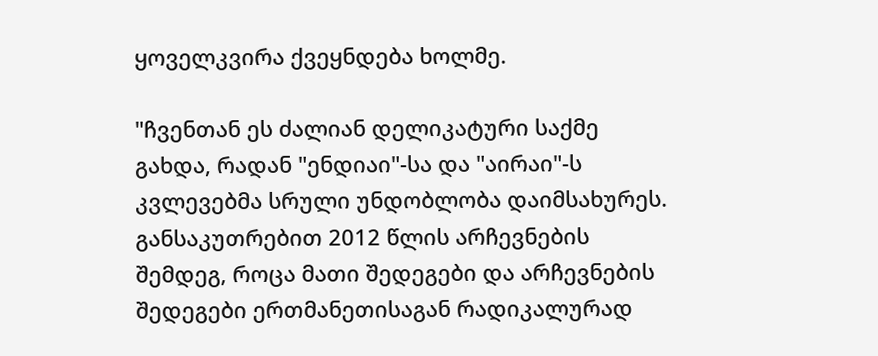ყოველკვირა ქვეყნდება ხოლმე.

"ჩვენთან ეს ძალიან დელიკატური საქმე გახდა, რადან "ენდიაი"-სა და "აირაი"-ს კვლევებმა სრული უნდობლობა დაიმსახურეს. განსაკუთრებით 2012 წლის არჩევნების შემდეგ, როცა მათი შედეგები და არჩევნების შედეგები ერთმანეთისაგან რადიკალურად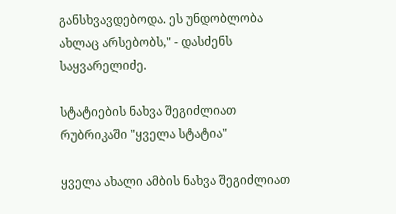განსხვავდებოდა. ეს უნდობლობა ახლაც არსებობს," - დასძენს საყვარელიძე.

სტატიების ნახვა შეგიძლიათ რუბრიკაში "ყველა სტატია"

ყველა ახალი ამბის ნახვა შეგიძლიათ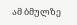ამ ბმულზე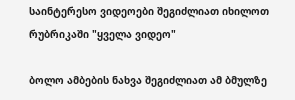საინტერესო ვიდეოები შეგიძლიათ იხილოთ რუბრიკაში "ყველა ვიდეო"

ბოლო ამბების ნახვა შეგიძლიათ ამ ბმულზე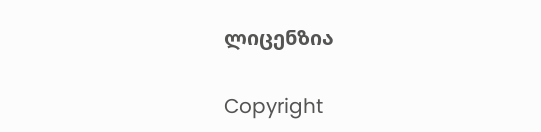ლიცენზია

Copyright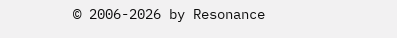© 2006-2026 by Resonance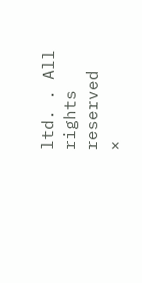ltd. . All rights reserved
×